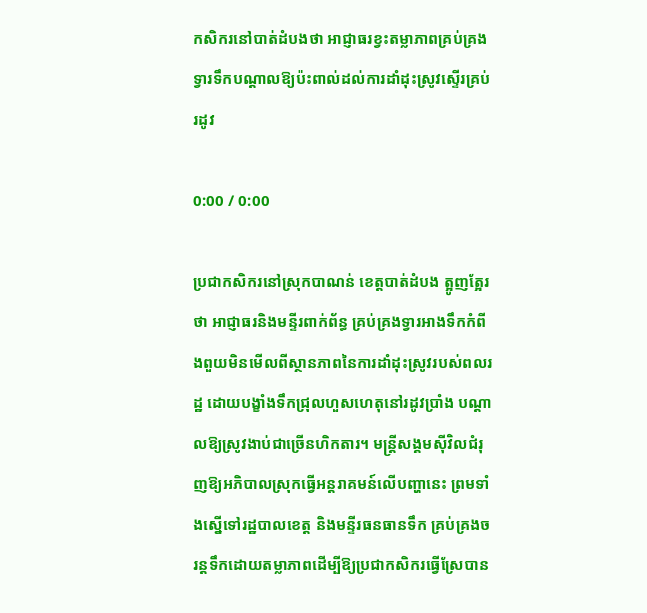កសិករនៅបាត់ដំបងថា អាជ្ញាធរខ្វះតម្លាភាពគ្រប់គ្រងទ្វារទឹកបណ្ដាលឱ្យប៉ះពាល់ដល់ការដាំដុះស្រូវស្ទើរគ្រប់រដូវ

0:00 / 0:00

ប្រជាកសិករនៅស្រុកបាណន់ ខេត្តបាត់ដំបង ត្អូញត្អែរថា អាជ្ញាធរនិងមន្ទីរពាក់ព័ន្ធ គ្រប់គ្រងទ្វារអាងទឹកកំពីងពួយមិនមើលពីស្ថានភាពនៃការដាំដុះស្រូវរបស់ពលរដ្ឋ ដោយបង្ខាំងទឹកជ្រុលហួសហេតុនៅរដូវប្រាំង បណ្ដាលឱ្យស្រូវងាប់ជាច្រើនហិកតារ។ មន្ត្រីសង្គមស៊ីវិលជំរុញឱ្យអភិបាលស្រុកធ្វើអន្តរាគមន៍លើបញ្ហានេះ ព្រមទាំងស្នើទៅរដ្ឋបាលខេត្ត និងមន្ទីរធនធានទឹក គ្រប់គ្រងចរន្តទឹកដោយតម្លាភាពដើម្បីឱ្យប្រជាកសិករធ្វើស្រែបាន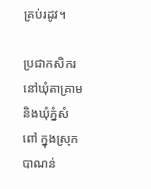គ្រប់រដូវ។

ប្រជាកសិករនៅឃុំតាគ្រាម និងឃុំភ្នំសំពៅ ក្នុងស្រុកបាណន់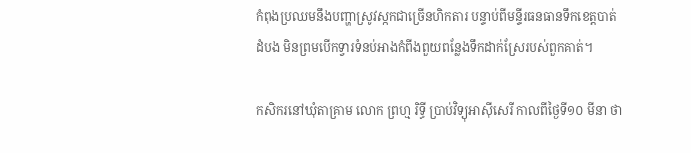កំពុងប្រឈមនឹងបញ្ហាស្រូវស្កកជាច្រើនហិកតារ បន្ទាប់ពីមន្ទីរធនធានទឹកខេត្តបាត់ដំបង មិនព្រមបើកទ្វារទំនប់អាងកំពីងពួយពន្លែងទឹកដាក់ស្រែរបស់ពួកគាត់។

កសិករនៅឃុំតាគ្រាម លោក ព្រហ្ម រិទ្ធី ប្រាប់វិទ្យុអាស៊ីសេរី កាលពីថ្ងៃទី១០ មីនា ថា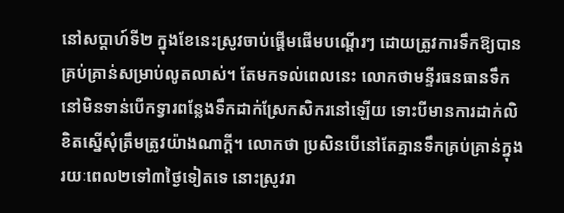នៅសប្ដាហ៍ទី២ ក្នុងខែនេះស្រូវចាប់ផ្ដើមផើមបណ្ដើរៗ ដោយត្រូវការទឹកឱ្យបានគ្រប់គ្រាន់សម្រាប់លូតលាស់។ តែមកទល់ពេលនេះ លោកថាមន្ទីរធនធានទឹកនៅមិនទាន់បើកទ្វារពន្លែងទឹកដាក់ស្រែកសិករនៅឡើយ ទោះបីមានការដាក់លិខិតស្នើសុំត្រឹមត្រូវយ៉ាងណាក្ដី។ លោកថា ប្រសិនបើនៅតែគ្មានទឹកគ្រប់គ្រាន់ក្នុងរយៈពេល២ទៅ៣ថ្ងៃទៀតទេ នោះស្រូវរា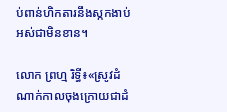ប់ពាន់ហិកតារនឹងស្កកងាប់អស់ជាមិនខាន។

លោក ព្រហ្ម រិទ្ធី៖«ស្រូវដំណាក់កាលចុងក្រោយជាដំ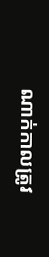ណាក់កាលត្រូវ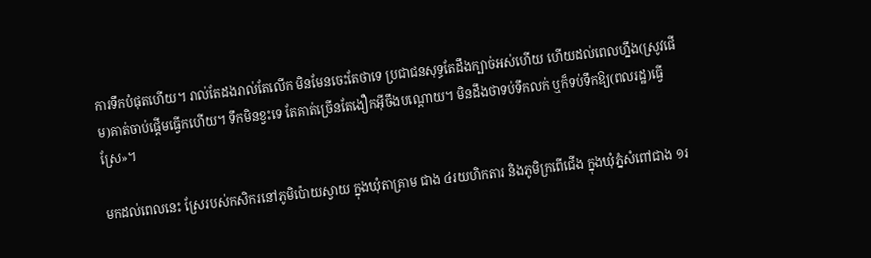ការទឹកបំផុតហើយ។ រាល់តែដងរាល់តែលើក មិនមែនចេះតែថាទេ ប្រជាជនសុទ្ធតែដឹងក្បាច់អស់ហើយ ហើយដល់ពេលហ្នឹង(ស្រូវផើម)គាត់ចាប់ផ្ដើមធ្វើកហើយ។ ទឹកមិនខ្វះទេ តែគាត់ច្រើនតែងឿកអ៊ីចឹងបណ្ដោយ។ មិនដឹងថាទប់ទឹកលក់ ឬក៏ទប់ទឹកឱ្យ(ពលរដ្ឋ)ធ្វើស្រែ»។

មកដល់ពេលនេះ ស្រែរបស់កសិករនៅភូមិប៉ោយស្វាយ ក្នុងឃុំតាគ្រាម ជាង ៤រយហិកតារ និងភូមិក្រពើជើង ក្នុងឃុំភ្នំសំពៅជាង ១រ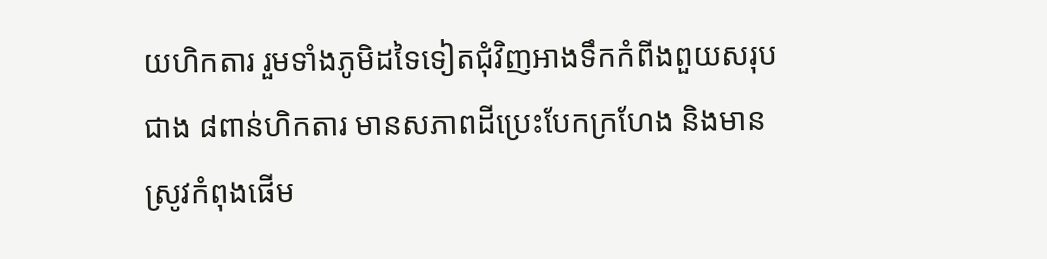យហិកតារ រួមទាំងភូមិដទៃទៀតជុំវិញអាងទឹកកំពីងពួយសរុបជាង ៨ពាន់ហិកតារ មានសភាពដីប្រេះបែកក្រហែង និងមានស្រូវកំពុងផើម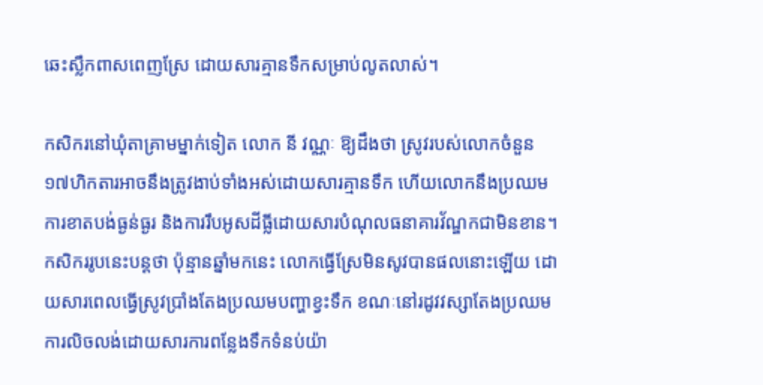ឆេះស្លឹកពាសពេញស្រែ ដោយសារគ្មានទឹកសម្រាប់លូតលាស់។

កសិករនៅឃុំតាគ្រាមម្នាក់ទៀត លោក នី វណ្ណៈ ឱ្យដឹងថា ស្រូវរបស់លោកចំនួន ១៧ហិកតារអាចនឹងត្រូវងាប់ទាំងអស់ដោយសារគ្មានទឹក ហើយលោកនឹងប្រឈមការខាតបង់ធ្ងន់ធ្ងរ និងការរឹបអូសដីធ្លីដោយសារបំណុលធនាគារវ័ណ្ឌកជាមិនខាន។ កសិកររូបនេះបន្តថា ប៉ុន្មានឆ្នាំមកនេះ លោកធ្វើស្រែមិនសូវបានផលនោះឡើយ ដោយសារពេលធ្វើស្រូវប្រាំងតែងប្រឈមបញ្ហាខ្វះទឹក ខណៈនៅរដូវវស្សាតែងប្រឈមការលិចលង់ដោយសារការពន្លែងទឹកទំនប់យ៉ា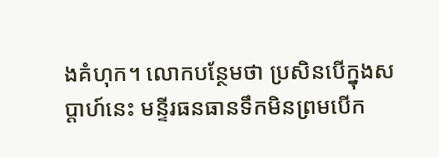ងគំហុក។ លោកបន្ថែមថា ប្រសិនបើក្នុងសប្ដាហ៍នេះ មន្ទីរធនធានទឹកមិនព្រមបើក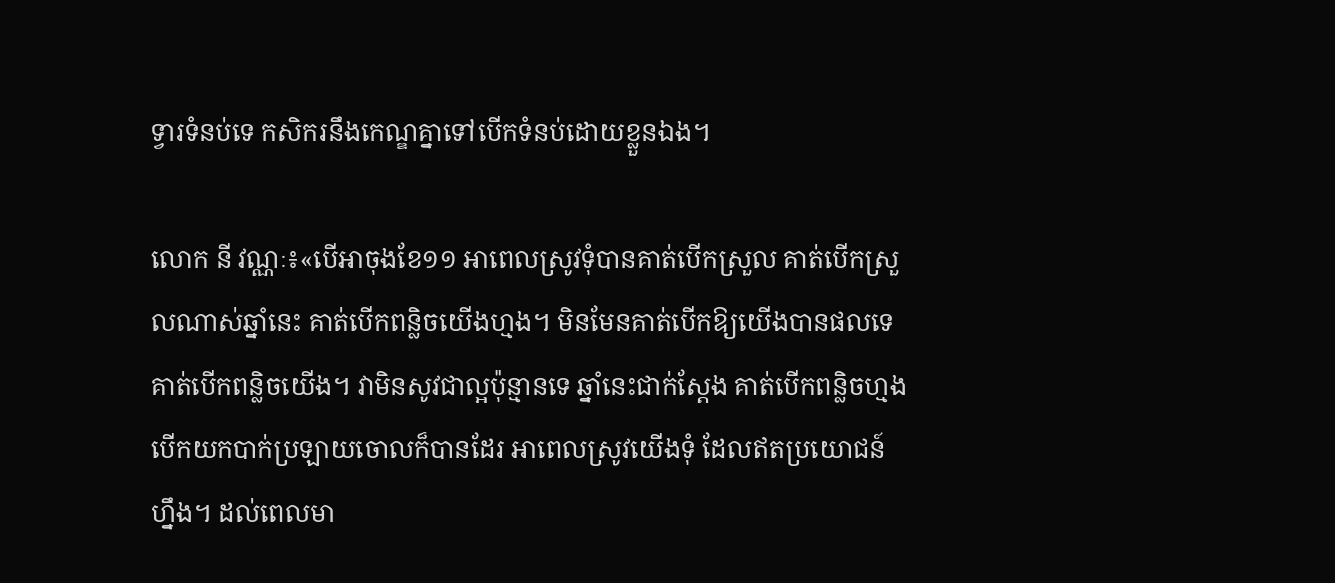ទ្វារទំនប់ទេ កសិករនឹងកេណ្ឌគ្នាទៅបើកទំនប់ដោយខ្លួនឯង។

លោក នី វណ្ណៈ៖«បើអាចុងខែ១១ អាពេលស្រូវទុំបានគាត់បើកស្រួល គាត់បើកស្រួលណាស់ឆ្នាំនេះ គាត់បើកពន្លិចយើងហ្មង។ មិនមែនគាត់បើកឱ្យយើងបានផលទេ គាត់បើកពន្លិចយើង។ វាមិនសូវជាល្អប៉ុន្មានទេ ឆ្នាំនេះជាក់ស្ដែង គាត់បើកពន្លិចហ្មង បើកយកបាក់ប្រឡាយចោលក៏បានដែរ អាពេលស្រូវយើងទុំ ដែលឥតប្រយោជន៍ហ្នឹង។ ដល់ពេលមា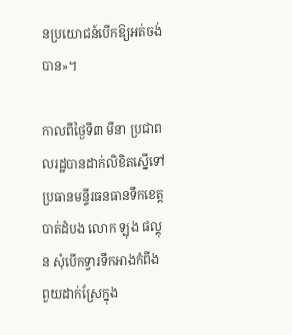នប្រយោជន៍បើកឱ្យអត់ចង់បាន»។

កាលពីថ្ងៃទី៣ មីនា ប្រជាពលរដ្ឋបានដាក់លិខិតស្នើទៅប្រធានមន្ទីរធនធានទឹកខេត្តបាត់ដំបង លោក ឡុង ផល្គុន សុំបើកទ្វារទឹកអាងកំពីងពួយដាក់ស្រែក្នុង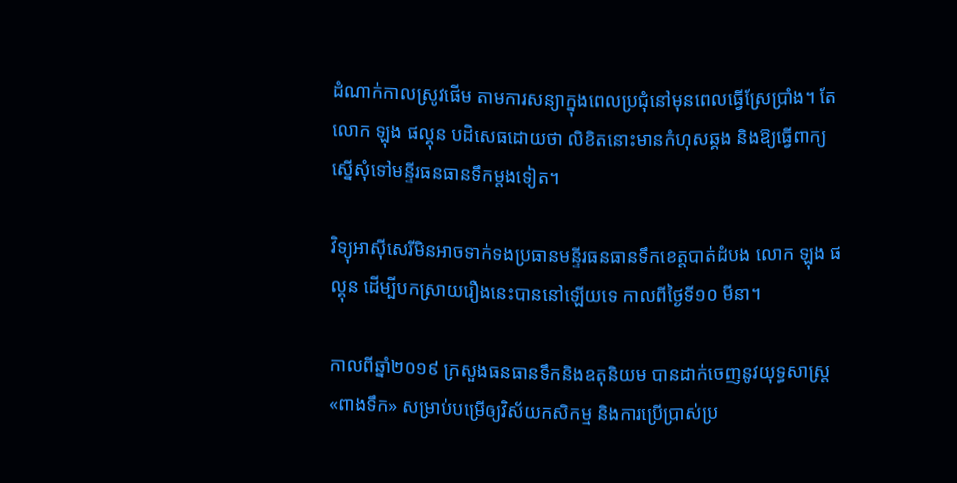ដំណាក់កាលស្រូវផើម តាមការសន្យាក្នុងពេលប្រជុំនៅមុនពេលធ្វើស្រែប្រាំង។ តែលោក ឡុង ផល្គុន បដិសេធដោយថា លិខិតនោះមានកំហុសឆ្គង និងឱ្យធ្វើពាក្យស្នើសុំទៅមន្ទីរធនធានទឹកម្ដងទៀត។

វិទ្យុអាស៊ីសេរីមិនអាចទាក់ទងប្រធានមន្ទីរធនធានទឹកខេត្តបាត់ដំបង លោក ឡុង ផល្គុន ដើម្បីបកស្រាយរឿងនេះបាននៅឡើយទេ កាលពីថ្ងៃទី១០ មីនា។

កាលពីឆ្នាំ២០១៩ ក្រសួងធនធានទឹកនិងឧតុនិយម បានដាក់ចេញនូវយុទ្ធសាស្ត្រ «ពាងទឹក» សម្រាប់បម្រើឲ្យវិស័យកសិកម្ម និងការប្រើប្រាស់ប្រ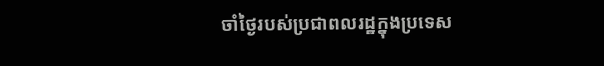ចាំថ្ងៃរបស់ប្រជាពលរដ្ឋក្នុងប្រទេស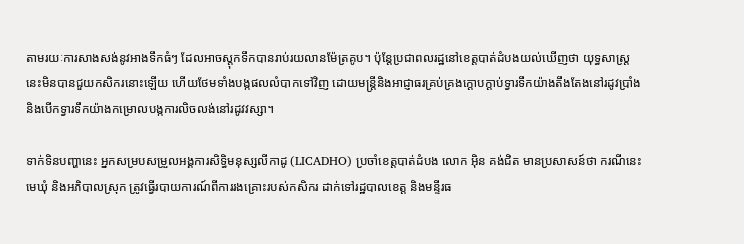តាមរយៈការសាងសង់នូវអាងទឹកធំៗ ដែលអាចស្តុកទឹកបានរាប់រយលានម៉ែត្រគូប។ ប៉ុន្តែប្រជាពលរដ្ឋនៅខេត្តបាត់ដំបងយល់ឃើញថា យុទ្ធសាស្ត្រនេះមិនបានជួយកសិករនោះឡើយ ហើយថែមទាំងបង្កផលលំបាកទៅវិញ ដោយមន្ត្រីនិងអាជ្ញាធរគ្រប់គ្រងក្ដោបក្ដាប់ទ្វារទឹកយ៉ាងតឹងតែងនៅរដូវប្រាំង និងបើកទ្វារទឹកយ៉ាងកម្រោលបង្កការលិចលង់នៅរដូវវស្សា។

ទាក់ទិនបញ្ហានេះ អ្នកសម្របសម្រួលអង្គការសិទ្ធិមនុស្សលីកាដូ (LICADHO) ប្រចាំខេត្តបាត់ដំបង លោក អ៊ិន គង់ជិត មានប្រសាសន៍ថា ករណីនេះ មេឃុំ និងអភិបាលស្រុក ត្រូវធ្វើរបាយការណ៍ពីការរងគ្រោះរបស់កសិករ ដាក់ទៅរដ្ឋបាលខេត្ត និងមន្ទីរធ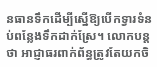នធានទឹកដើម្បីស្នើឱ្យបើកទ្វារទំនប់ពន្លែងទឹកដាក់ស្រែ។ លោកបន្តថា អាជ្ញាធរពាក់ព័ន្ធត្រូវតែយកចិ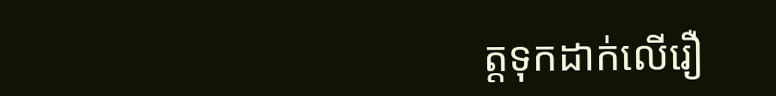ត្តទុកដាក់លើរឿ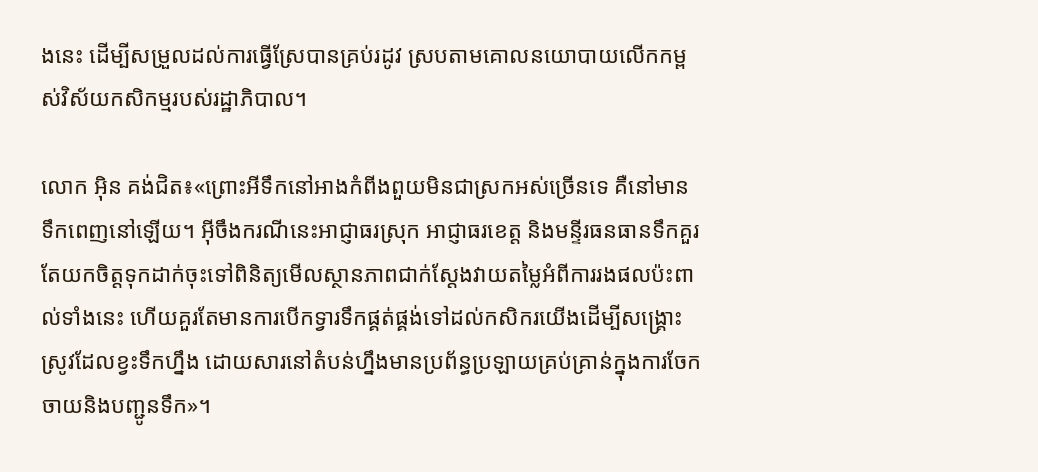ងនេះ ដើម្បីសម្រួលដល់ការធ្វើស្រែបានគ្រប់រដូវ ស្របតាមគោលនយោបាយលើកកម្ពស់វិស័យកសិកម្មរបស់រដ្ឋាភិបាល។

លោក អ៊ិន គង់ជិត៖«ព្រោះអីទឹកនៅអាងកំពីងពួយមិនជាស្រកអស់ច្រើនទេ គឺនៅមានទឹកពេញនៅឡើយ។ អ៊ីចឹងករណីនេះអាជ្ញាធរស្រុក អាជ្ញាធរខេត្ត និងមន្ទីរធនធានទឹកគួរតែយកចិត្តទុកដាក់ចុះទៅពិនិត្យមើលស្ថានភាពជាក់ស្ដែងវាយតម្លៃអំពីការរងផលប៉ះពាល់ទាំងនេះ ហើយគួរតែមានការបើកទ្វារទឹកផ្គត់ផ្គង់ទៅដល់កសិករយើងដើម្បីសង្គ្រោះស្រូវដែលខ្វះទឹកហ្នឹង ដោយសារនៅតំបន់ហ្នឹងមានប្រព័ន្ធប្រឡាយគ្រប់គ្រាន់ក្នុងការចែកចាយនិងបញ្ជូនទឹក»។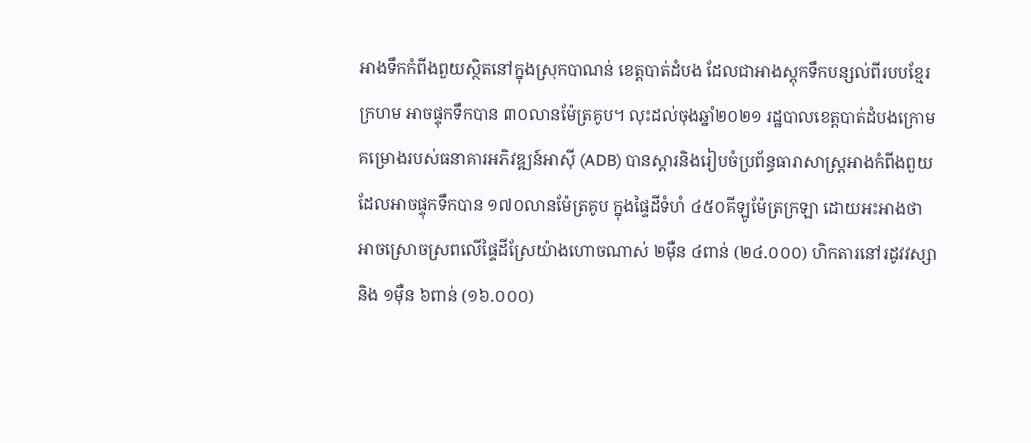អាងទឹកកំពីងពួយស្ថិតនៅក្នុងស្រុកបាណន់ ខេត្តបាត់ដំបង ដែលជាអាងស្តុកទឹកបន្សល់ពីរបបខ្មែរក្រហម អាចផ្ទុកទឹកបាន ៣០លានម៉ែត្រគូប។ លុះដល់ចុងឆ្នាំ២០២១ រដ្ឋបាលខេត្តបាត់ដំបងក្រោមគម្រោងរបស់ធនាគារអភិវឌ្ឍន៍អាស៊ី (ADB) បានស្ដារនិងរៀបចំប្រព័ន្ធធារាសាស្ត្រអាងកំពីងពួយ ដែលអាចផ្ទុកទឹកបាន ១៧០លានម៉ែត្រគូប ក្នុងផ្ទៃដីទំហំ ៤៥០គីឡូម៉ែត្រក្រឡា ដោយអះអាងថា អាចស្រោចស្រពលើផ្ទៃដីស្រែយ៉ាងហោចណាស់ ២ម៉ឺន ៤ពាន់ (២៤.០០០) ហិកតារនៅរដូវវស្សា និង ១ម៉ឺន ៦ពាន់ (១៦.០០០)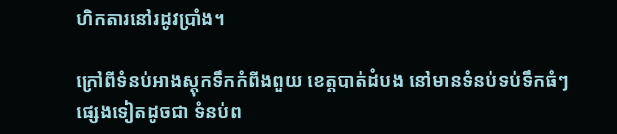ហិកតារនៅរដូវប្រាំង។

ក្រៅពីទំនប់អាងស្តុកទឹកកំពីងពួយ ខេត្តបាត់ដំបង នៅមានទំនប់ទប់ទឹកធំៗ ផ្សេងទៀតដូចជា ទំនប់ព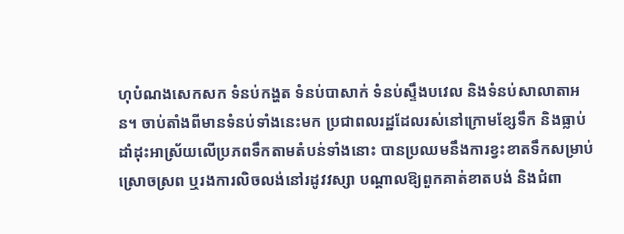ហុបំណងសេកសក ទំនប់កង្ហត ទំនប់បាសាក់ ទំនប់ស្ទឹងបវេល និងទំនប់សាលាតាអន។ ចាប់តាំងពីមានទំនប់ទាំងនេះមក ប្រជាពលរដ្ឋដែលរស់នៅក្រោមខ្សែទឹក និងធ្លាប់ដាំដុះអាស្រ័យលើប្រភពទឹកតាមតំបន់ទាំងនោះ បានប្រឈមនឹងការខ្វះខាតទឹកសម្រាប់ស្រោចស្រព ឬរងការលិចលង់នៅរដូវវស្សា បណ្ដាលឱ្យពួកគាត់ខាតបង់ និងជំពា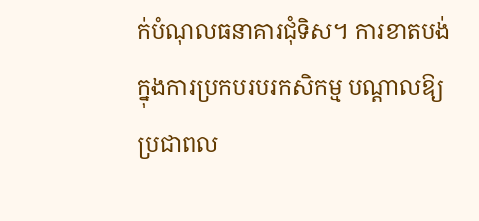ក់បំណុលធនាគារជុំទិស។ ការខាតបង់ក្នុងការប្រកបរបរកសិកម្ម បណ្ដាលឱ្យប្រជាពល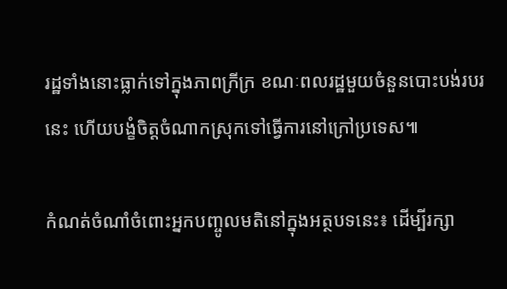រដ្ឋទាំងនោះធ្លាក់ទៅក្នុងភាពក្រីក្រ ខណៈពលរដ្ឋមួយចំនួនបោះបង់របរនេះ ហើយបង្ខំចិត្តចំណាកស្រុកទៅធ្វើការនៅក្រៅប្រទេស៕

កំណត់ចំណាំចំពោះអ្នកបញ្ចូលមតិនៅក្នុងអត្ថបទនេះ៖ ដើម្បីរក្សា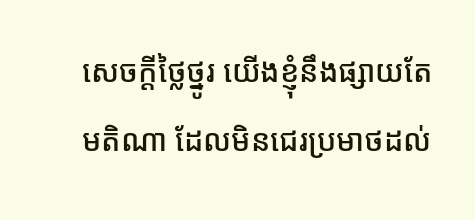សេចក្ដីថ្លៃថ្នូរ យើងខ្ញុំនឹងផ្សាយតែមតិណា ដែលមិនជេរប្រមាថដល់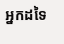អ្នកដទៃ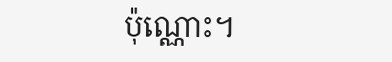ប៉ុណ្ណោះ។